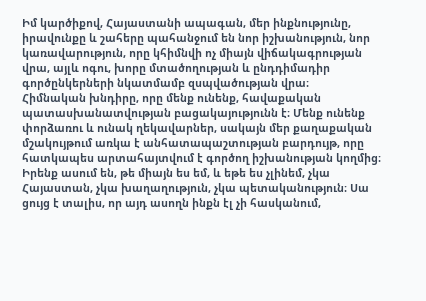Իմ կարծիքով, Հայաստանի ապագան, մեր ինքնությունը, իրավունքը և շահերը պահանջում են նոր իշխանություն, նոր կառավարություն, որը կհիմնվի ոչ միայն վիճակագրության վրա, այլև ոգու, խորը մտածողության և ընդդիմադիր գործընկերների նկատմամբ զսպվածության վրա։
Հիմնական խնդիրը, որը մենք ունենք, հավաքական պատասխանատվության բացակայությունն է։ Մենք ունենք փորձառու և ունակ ղեկավարներ, սակայն մեր քաղաքական մշակույթում առկա է անհատապաշտության բարդույթ, որը հատկապես արտահայտվում է գործող իշխանության կողմից։ Իրենք ասում են, թե միայն ես եմ, և եթե ես չլինեմ, չկա Հայաստան, չկա խաղաղություն, չկա պետականություն։ Սա ցույց է տալիս, որ այդ ասողն ինքն էլ չի հասկանում,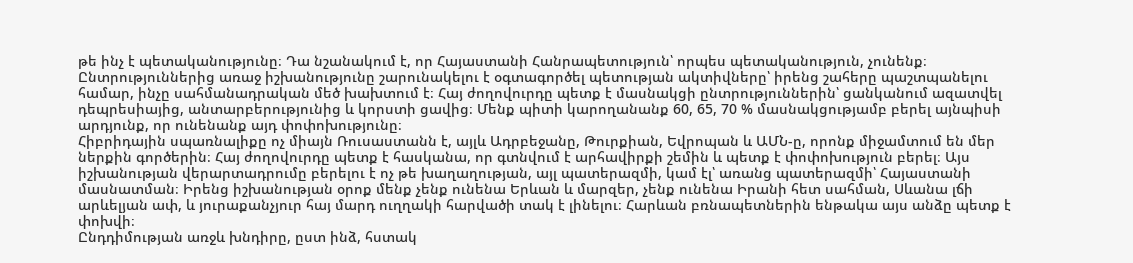թե ինչ է պետականությունը։ Դա նշանակում է, որ Հայաստանի Հանրապետություն՝ որպես պետականություն, չունենք։
Ընտրություններից առաջ իշխանությունը շարունակելու է օգտագործել պետության ակտիվները՝ իրենց շահերը պաշտպանելու համար, ինչը սահմանադրական մեծ խախտում է։ Հայ ժողովուրդը պետք է մասնակցի ընտրություններին՝ ցանկանում ազատվել դեպրեսիայից, անտարբերությունից և կորստի ցավից։ Մենք պիտի կարողանանք 60, 65, 70 % մասնակցությամբ բերել այնպիսի արդյունք, որ ունենանք այդ փոփոխությունը։
Հիբրիդային սպառնալիքը ոչ միայն Ռուսաստանն է, այլև Ադրբեջանը, Թուրքիան, Եվրոպան և ԱՄՆ-ը, որոնք միջամտում են մեր ներքին գործերին։ Հայ ժողովուրդը պետք է հասկանա, որ գտնվում է արհավիրքի շեմին և պետք է փոփոխություն բերել։ Այս իշխանության վերարտադրումը բերելու է ոչ թե խաղաղության, այլ պատերազմի, կամ էլ՝ առանց պատերազմի՝ Հայաստանի մասնատման։ Իրենց իշխանության օրոք մենք չենք ունենա Երևան և մարզեր, չենք ունենա Իրանի հետ սահման, Սևանա լճի արևելյան ափ, և յուրաքանչյուր հայ մարդ ուղղակի հարվածի տակ է լինելու։ Հարևան բռնապետներին ենթակա այս անձը պետք է փոխվի։
Ընդդիմության առջև խնդիրը, ըստ ինձ, հստակ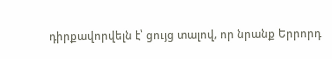դիրքավորվելն է՝ ցույց տալով, որ նրանք Երրորդ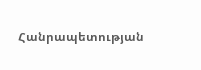Հանրապետության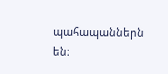պահապաններն են։